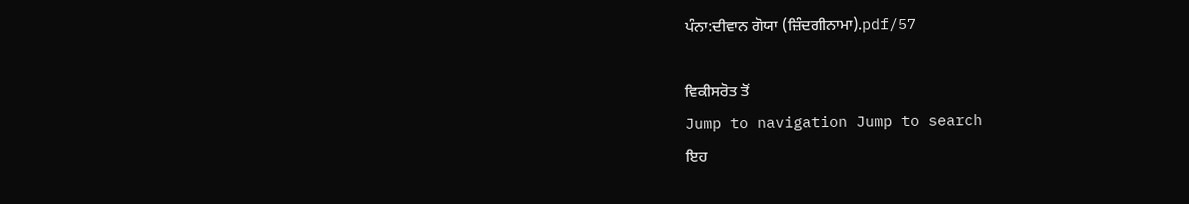ਪੰਨਾ:ਦੀਵਾਨ ਗੋਯਾ (ਜ਼ਿੰਦਗੀਨਾਮਾ).pdf/57

ਵਿਕੀਸਰੋਤ ਤੋਂ
Jump to navigation Jump to search
ਇਹ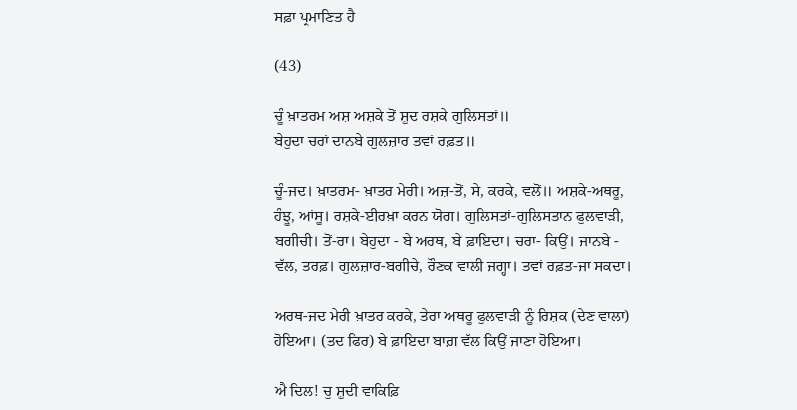ਸਫ਼ਾ ਪ੍ਰਮਾਣਿਤ ਹੈ

(43)

ਚੂੰ ਖ਼ਾਤਰਮ ਅਸ਼ ਅਸ਼ਕੇ ਤੋਂ ਸ਼ੁਦ ਰਸ਼ਕੇ ਗੁਲਿਸਤਾਂ॥
ਬੇਹੁਦਾ ਚਰਾਂ ਦਾਨਬੇ ਗੁਲਜ਼ਾਰ ਤਵਾਂ ਰਫ਼ਤ॥

ਚੂੰ-ਜਦ। ਖ਼ਾਤਰਮ- ਖ਼ਾਤਰ ਮੇਰੀ। ਅਜ਼-ਤੋਂ, ਸੇ, ਕਰਕੇ, ਵਲੋਂ॥ ਅਸ਼ਕੇ-ਅਥਰੂ, ਹੰਝੂ, ਆਂਸੂ। ਰਸ਼ਕੇ-ਈਰਖ਼ਾ ਕਰਨ ਯੋਗ। ਗੁਲਿਸਤਾਂ-ਗੁਲਿਸਤਾਨ ਫੁਲਵਾੜੀ, ਬਗੀਚੀ। ਤੋਂ-ਰਾ। ਬੇਹੁਦਾ - ਬੇ ਅਰਥ, ਬੇ ਫ਼ਾਇਦਾ। ਚਰਾ- ਕਿਉਂ। ਜਾਨਬੇ - ਵੱਲ, ਤਰਫ਼। ਗੁਲਜ਼ਾਰ-ਬਗੀਚੇ, ਰੌਣਕ ਵਾਲੀ ਜਗ੍ਹਾ। ਤਵਾਂ ਰਫ਼ਤ-ਜਾ ਸਕਦਾ।

ਅਰਥ-ਜਦ ਮੇਰੀ ਖ਼ਾਤਰ ਕਰਕੇ, ਤੇਰਾ ਅਥਰੂ ਫੁਲਵਾੜੀ ਨੂੰ ਰਿਸ਼ਕ (ਦੇਣ ਵਾਲਾ) ਹੋਇਆ। (ਤਦ ਫਿਰ) ਬੇ ਫ਼ਾਇਦਾ ਬਾਗ਼ ਵੱਲ ਕਿਉਂ ਜਾਣਾ ਹੋਇਆ।

ਐ ਦਿਲ! ਚੁ ਸ਼ੁਦੀ ਵਾਕਿਫ਼ਿ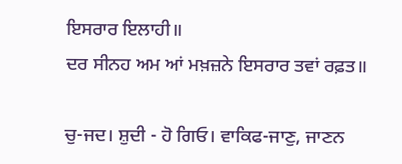ਇਸਰਾਰ ਇਲਾਹੀ॥
ਦਰ ਸੀਨਹ ਅਮ ਆਂ ਮਖ਼ਜ਼ਨੇ ਇਸਰਾਰ ਤਵਾਂ ਰਫ਼ਤ॥

ਚੁ-ਜਦ। ਸ਼ੁਦੀ - ਹੋ ਗਿਓ। ਵਾਕਿਫ-ਜਾਣੁ, ਜਾਣਨ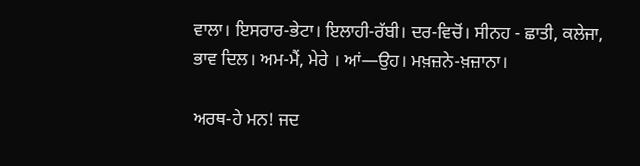ਵਾਲਾ। ਇਸਰਾਰ-ਭੇਟਾ। ਇਲਾਹੀ-ਰੱਬੀ। ਦਰ-ਵਿਚੋਂ। ਸੀਨਹ - ਛਾਤੀ, ਕਲੇਜਾ, ਭਾਵ ਦਿਲ। ਅਮ-ਮੈਂ, ਮੇਰੇ । ਆਂ—ਉਹ। ਮਖ਼ਜ਼ਨੇ-ਖ਼ਜ਼ਾਨਾ।

ਅਰਥ-ਹੇ ਮਨ! ਜਦ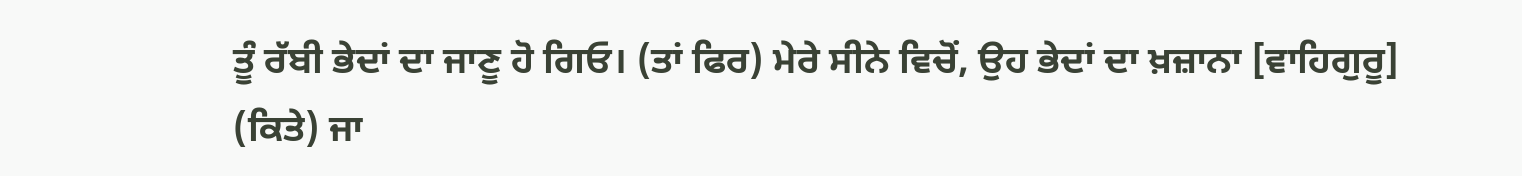ਤੂੰ ਰੱਬੀ ਭੇਦਾਂ ਦਾ ਜਾਣੂ ਹੋ ਗਿਓ। (ਤਾਂ ਫਿਰ) ਮੇਰੇ ਸੀਨੇ ਵਿਚੋਂ, ਉਹ ਭੇਦਾਂ ਦਾ ਖ਼ਜ਼ਾਨਾ [ਵਾਹਿਗੁਰੂ] (ਕਿਤੇ) ਜਾ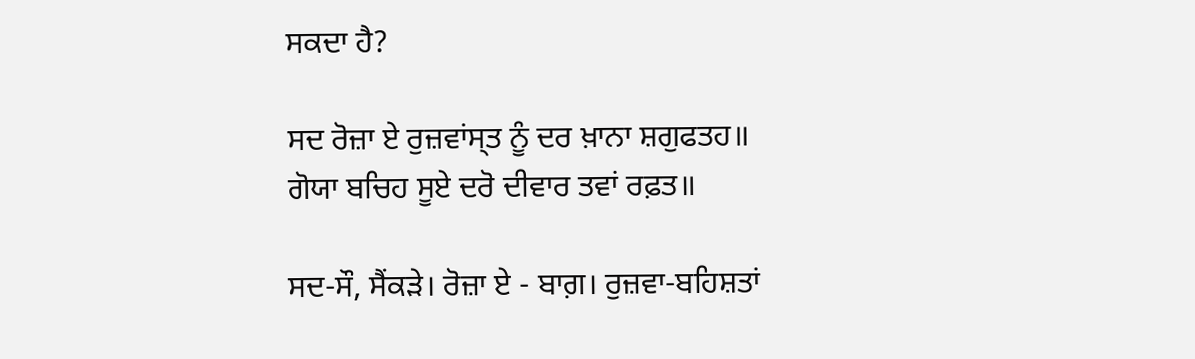ਸਕਦਾ ਹੈ?

ਸਦ ਰੋਜ਼ਾ ਏ ਰੁਜ਼ਵਾਂਸ੍ਤ ਨੂੰ ਦਰ ਖ਼ਾਨਾ ਸ਼ਗੁਫਤਹ॥
ਗੋਯਾ ਬਚਿਹ ਸੂਏ ਦਰੋ ਦੀਵਾਰ ਤਵਾਂ ਰਫ਼ਤ॥

ਸਦ-ਸੌ, ਸੈਂਕੜੇ। ਰੋਜ਼ਾ ਏ - ਬਾਗ਼। ਰੁਜ਼ਵਾ-ਬਹਿਸ਼ਤਾਂ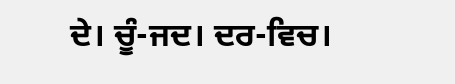ਦੇ। ਚੂੰ-ਜਦ। ਦਰ-ਵਿਚ।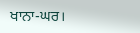ਖਾਨਾ-ਘਰ।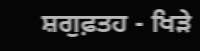ਸ਼ਗੁਫ਼ਤਹ - ਖਿੜੇ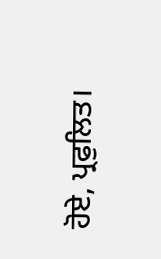ਹੋਏ, ਪ੍ਰਫੁਲਿਤ।